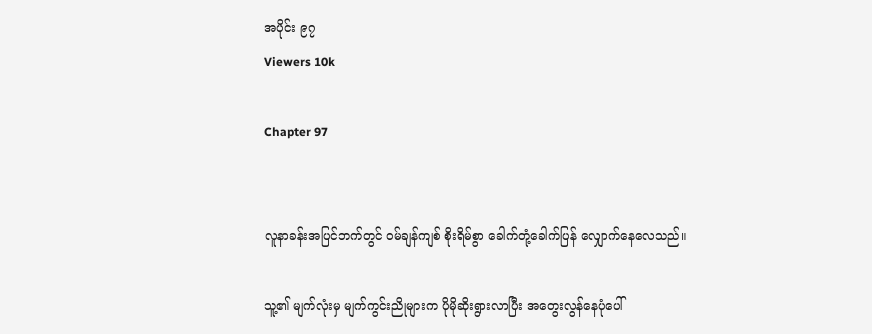အပိုင်း ၉၇
Viewers 10k

Chapter 97


လူနာခန်းအပြင်ဘက်တွင် ၀မ်ချန်ကျစ် စိုးရိမ်စွာ ခေါက်တုံ့ခေါက်ပြန် လျှောက်နေလေသည်။

သူ့၏ မျက်လုံးမှ မျက်ကွင်းညိုများက ပိုမိုဆိုးရွားလာပြီး အတွေးလွန်နေပုံပေါ်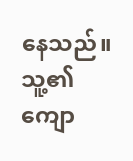နေသည်။ သူ့၏ ကျော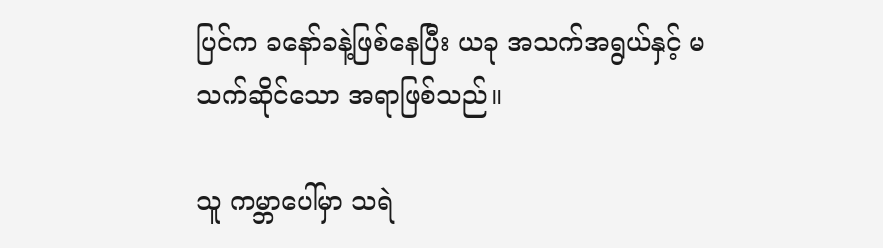ပြင်က ‌ခနော်ခနဲ့ဖြစ်နေပြီး ယခု အသက်အရွယ်နှင့် မသက်‌ဆိုင်သော အရာဖြစ်သည်။

သူ ကမ္ဘာပေါ်မှာ သရဲ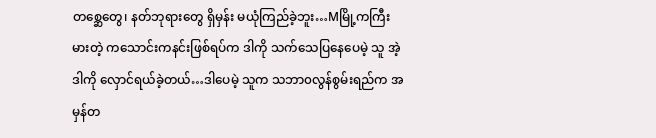တစ္ဆေတွေ၊ နတ်ဘုရားတွေ ရှိမှန်း မယုံကြည်ခဲ့ဘူး…Mမြို့ကကြီးမားတဲ့ ကသောင်းကနင်းဖြစ်ရပ်က ဒါကို သက်သေပြနေပေမဲ့ သူ အဲ့ဒါကို လှောင်ရယ်ခဲ့တယ်…ဒါပေမဲ့ သူက သဘာ၀လွန်စွမ်းရည်က အမှန်တ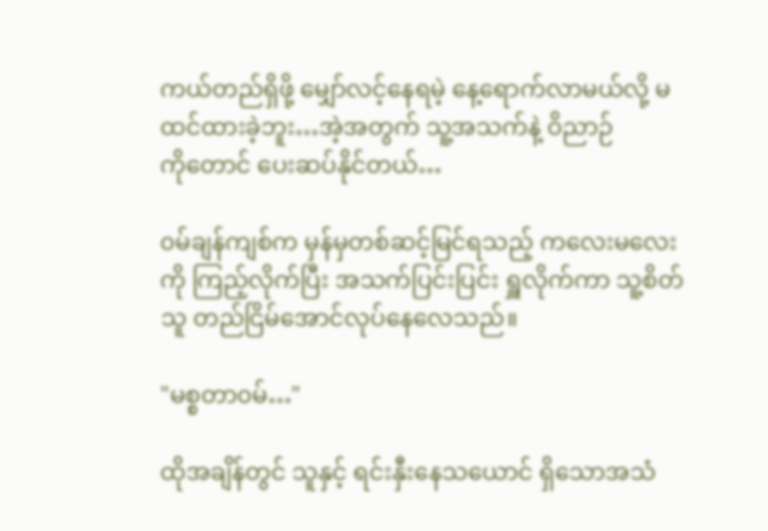ကယ်တည်ရှိဖို့ မျှော်လင့်နေရမဲ့ နေ့ရောက်လာမယ်လို့ မထင်ထားခဲ့ဘူး…အဲ့အတွက် သူ့အသက်နဲ့ ဝိညာဉ်ကို‌တောင် ပေးဆပ်နိုင်တယ်…

၀မ်ချန်ကျစ်က မှန်မှတစ်ဆင့်မြင်ရသည့် ကလေးမလေးကို ကြည့်လိုက်ပြီး အသက်ပြင်းပြင်း ရှူလိုက်ကာ သူ့စိတ်သူ တည်ငြိမ်အောင်လုပ်နေလေသည်။

"မစ္စတာ၀မ်…"

ထိုအချိန်တွင် သူနှင့် ရင်းနှီးနေသယောင် ရှိသောအသံ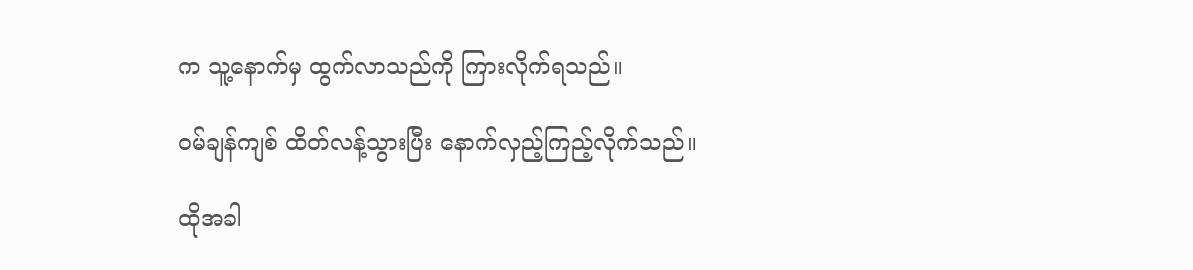က သူ့နောက်မှ ထွက်လာသည်ကို ကြားလိုက်ရသည်။

၀မ်ချန်ကျစ် ထိတ်လန့်သွားပြီး နောက်လှည့်ကြည့်လိုက်သည်။

ထိုအခါ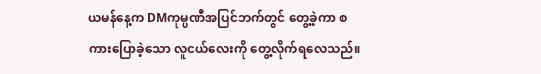ယမန်နေ့က DMကုမ္ပဏီအပြင်ဘက်တွင် တွေ့ခဲ့‌ကာ စကားပြောခဲ့သော လူငယ်လေးကို တွေ့လိုက်ရလေသည်။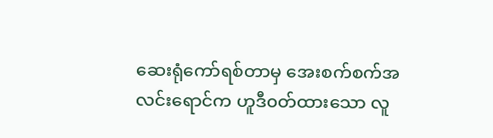ဆေးရုံကော်ရစ်တာမှ အေးစက်စက်အလင်းရောင်က ဟူဒီ၀တ်ထားသော လူ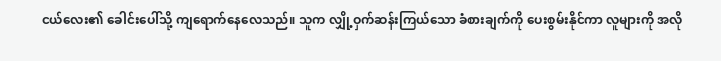ငယ်လေး၏ ခေါင်းပေါ်သို့ ကျရောက်နေလေသည်။ သူက လျှို့ဝှက်ဆန်းကြယ်သော ခံစားချက်ကို ပေးစွမ်းနိုင်ကာ လူများကို အလို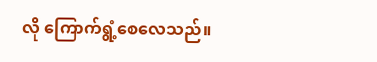လို ကြောက်ရွံ့စေလေသည်။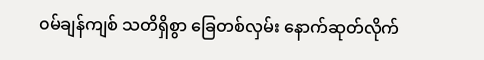၀မ်ချန်ကျစ် သတိရှိစွာ ခြေတစ်လှမ်း နောက်ဆုတ်လိုက်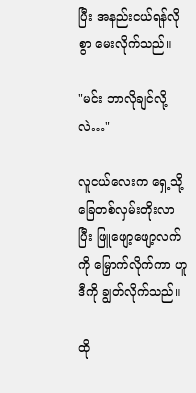ပြီး အနည်းငယ်ရန်လိုစွာ မေးလိုက်သည်။

"မင်း ဘာလိုချင်လို့လဲ…"

လူငယ်လေးက ရှေ့သို့ ခြေတစ်လှမ်းတိုးလာပြီး ဖြူဖျော့ဖျော့လက်ကို မြှောက်လိုက်ကာ ဟူဒီကို ချွတ်လိုက်သည်။

ထို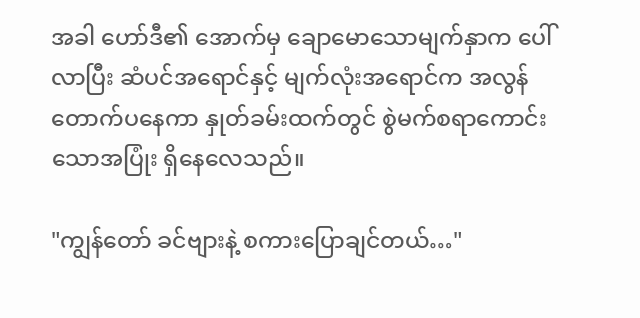အခါ ဟော်ဒီ၏ အောက်မှ ချောမောသောမျက်နှာက ပေါ်လာပြီး ဆံပင်အရောင်နှင့် မျက်လုံးအရောင်က အလွန်တောက်ပနေကာ နှုတ်ခမ်းထက်တွင် စွဲမက်စရာကောင်းသောအပြုံး ရှိနေလေသည်။

"ကျွန်တော် ခင်ဗျားနဲ့ စကားပြောချင်တယ်…"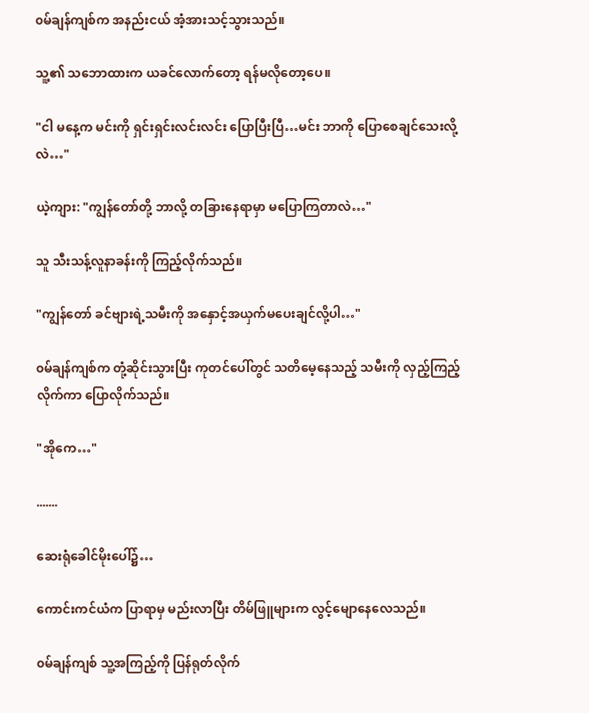၀မ်ချန်ကျစ်က အနည်းငယ် အံ့အားသင့်သွားသည်။

သူ့၏ သဘောထားက ယခင်လောက်‌တော့ ရန်မလိုတော့ပေ။

"ငါ မနေ့က မင်းကို ရှင်းရှင်းလင်းလင်း ပြောပြီးပြီ…မင်း ဘာကို ပြောစေချင်သေးလို့လဲ…"

ယဲ့ကျား: "ကျွန်တော်တို့ ဘာလို့ တခြားနေရာမှာ မပြောကြတာလဲ…"

သူ သီးသန့်လူနာခန်းကို ကြည့်လိုက်သည်။

"ကျွန်တော် ခင်ဗျားရဲ့သမီးကို အနှောင့်အယှက်မပေးချင်လို့ပါ…"

၀မ်ချန်ကျစ်က တုံ့ဆိုင်းသွားပြီး ကုတင်ပေါ်တွင် သတိမေ့နေသည့် သမီးကို လှည့်ကြည့်လိုက်ကာ ပြောလိုက်သည်။

"အိုကေ…"

.......

ဆေးရုံခေါင်မိုးပေါ်၌…

ကောင်းကင်ယံက ပြာရာမှ မည်းလာပြီး တိမ်ဖြူများက လွင့်မျောနေလေသည်။

၀မ်ချန်ကျစ် သူ့အကြည့်ကို ပြန်ရုတ်လိုက်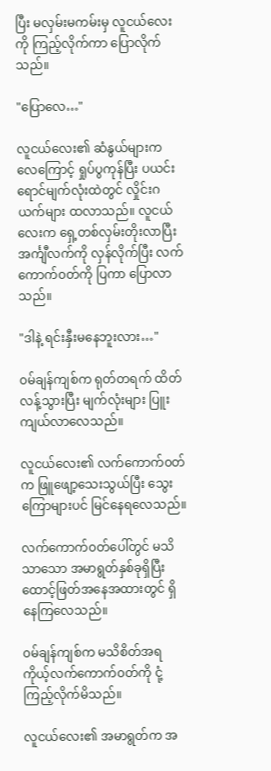ပြီး မလှမ်းမကမ်းမှ လူငယ်လေးကို ကြည့်လိုက်ကာ ပြောလိုက်သည်။

"ပြောလေ…"

လူငယ်လေး၏ ဆံနွယ်များက လေကြောင့် ရှုပ်ပွကုန်ပြီး ပယင်းရောင်မျက်လုံးထဲတွင် လှိုင်းဂယက်များ ထလာသည်။ လူငယ်လေးက ရှေ့တစ်လှမ်းတိုးလာပြီး အင်္ကျီလက်ကို လှန်လိုက်ပြီး လက်ကောက်၀တ်ကို ပြကာ ပြောလာသည်။

"ဒါနဲ့ ရင်းနှီးမနေဘူးလား…"

၀မ်ချန်ကျစ်က ရုတ်တရက် ထိတ်လန့်သွားပြီး မျက်လုံးများ ပြူးကျယ်လာလေသည်။

လူငယ်လေး၏ လက်ကောက်၀တ်က ဖြူဖျော့သေးသွယ်ပြီး သွေးကြောများပင် မြင်နေရလေသည်။

လက်ကောက်၀တ်ပေါ်တွင် မသိသာသော အမာရွတ်နှစ်ခုရှိပြီး ထောင့်ဖြတ်အနေအထားတွင် ရှိနေကြလေသည်။

၀မ်ချန်ကျစ်က မသိစိတ်အရ ကိုယ့်လက်ကောက်၀တ်ကို ငုံ့ကြည့်လိုက်မိသည်။

လူငယ်လေး၏ အမာရွတ်က ‌အ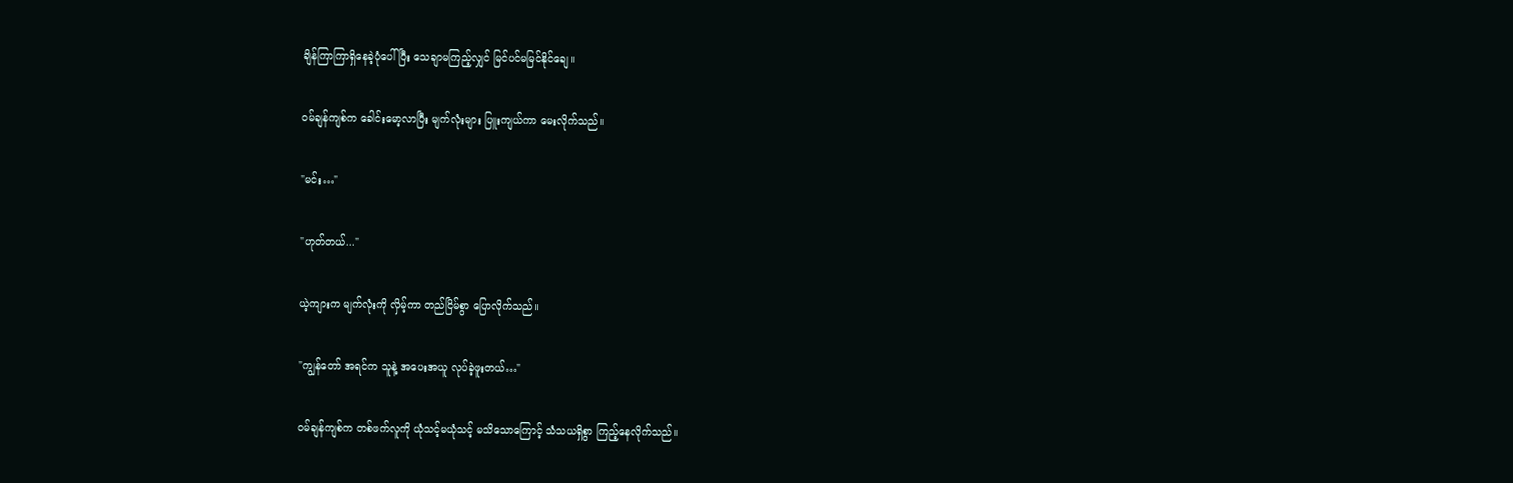ချိန်ကြာကြာရှိနေခဲ့ပုံပေါ်ပြီး သေချာမကြည့်လျှင် မြင်ပင်မမြင်နိုင်ချေ။

၀မ်ချန်ကျစ်က ခေါင်းမော့လာပြီး မျက်လုံးများ ပြူးကျယ်ကာ မေးလိုက်သည်။

"မင်း…"

"ဟုတ်တယ်..."

ယဲ့ကျားက မျက်လုံးကို လှိမ့်ကာ တည်ငြိမ်စွာ ပြောလိုက်သည်။

"ကျွန်တော် အရင်က သူနဲ့ အပေးအယူ လုပ်ခဲ့ဖူးတယ်…"

၀မ်ချန်ကျစ်က တစ်ဖက်လူကို ယုံသင့်မယုံသင့် မသိသောကြောင့် သံသယရှိစွာ ကြည့်နေလိုက်သည်။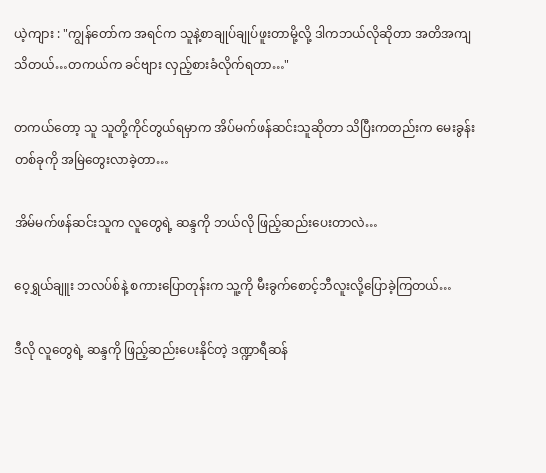ယဲ့ကျား : "ကျွန်တော်က အရင်က သူနဲ့စာချုပ်ချုပ်ဖူးတာမို့လို့ ဒါကဘယ်လိုဆိုတာ အတိအကျ သိတယ်…တကယ်က ခင်ဗျား လှည့်စားခံလိုက်ရတာ…"

တကယ်တော့ သူ သူတို့ကိုင်တွယ်ရမှာက အိပ်မက်ဖန်ဆင်းသူဆိုတာ သိပြီးကတည်းက မေးခွန်းတစ်ခုကို အမြဲတွေးလာခဲ့တာ…

အိမ်မက်ဖန်ဆင်းသူက လူတွေရဲ့ ဆန္ဒကို ဘယ်လို ဖြည့်‌ဆည်းပေးတာလဲ…

ဝေ့ရွှယ်ချူး ဘလပ်စ်နဲ့ စကားပြောတုန်းက သူ့ကို မီးခွက်စောင့်ဘီလူးလို့ပြောခဲ့ကြတယ်…

ဒီလို လူတွေရဲ့ ဆန္ဒကို ဖြည့်ဆည်းပေးနိုင်တဲ့ ဒဏ္ဍာရီဆန်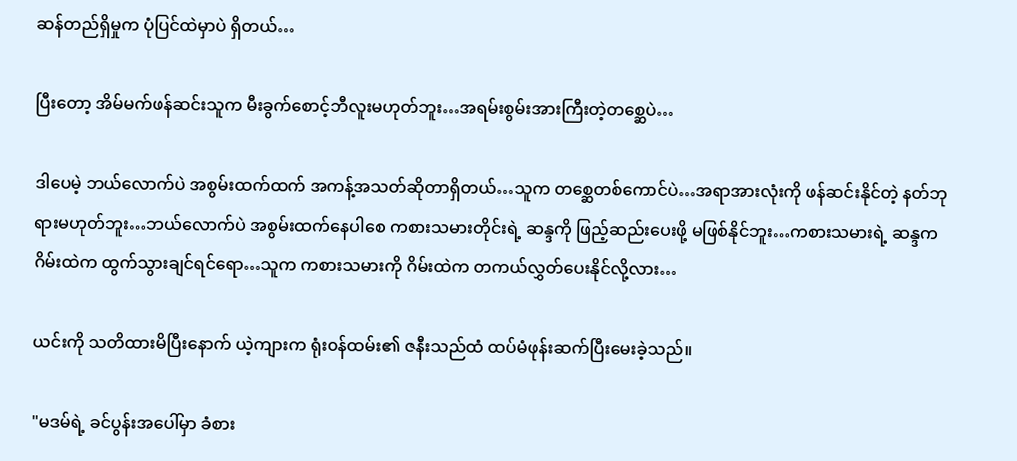ဆန်တည်ရှိမှုက ပုံပြင်ထဲမှာပဲ ရှိတယ်…

ပြီးတော့ အိမ်မက်ဖန်ဆင်းသူက မီးခွက်စောင့်ဘီလူးမဟုတ်ဘူး…အရမ်းစွမ်းအားကြီးတဲ့တစ္ဆေပဲ…

ဒါပေမဲ့ ဘယ်လောက်ပဲ အစွမ်းထက်ထက် အကန့်အသတ်ဆိုတာရှိတယ်…သူက တစ္ဆေတစ်‌ကောင်ပဲ…အရာအားလုံးကို ဖန်ဆင်းနိုင်တဲ့ နတ်ဘုရားမဟုတ်ဘူး…ဘယ်လောက်ပဲ အစွမ်းထက်နေပါစေ ကစားသမားတိုင်းရဲ့ ဆန္ဒကို ဖြည့်ဆည်းပေးဖို့ မဖြစ်နိုင်ဘူး…ကစားသမားရဲ့ ဆန္ဒက ဂိမ်းထဲက ထွက်သွားချင်ရင်ရော…သူက ကစားသမားကို ဂိမ်းထဲက တကယ်လွှတ်ပေးနိုင်လို့လား…

ယင်းကို သတိထားမိပြီးနောက် ယဲ့ကျားက ရုံး၀န်ထမ်း၏ ဇနီးသည်ထံ ထပ်မံဖုန်းဆက်ပြီးမေးခဲ့သည်။

"မဒမ်ရဲ့ ခင်ပွန်းအပေါ်မှာ ခံစား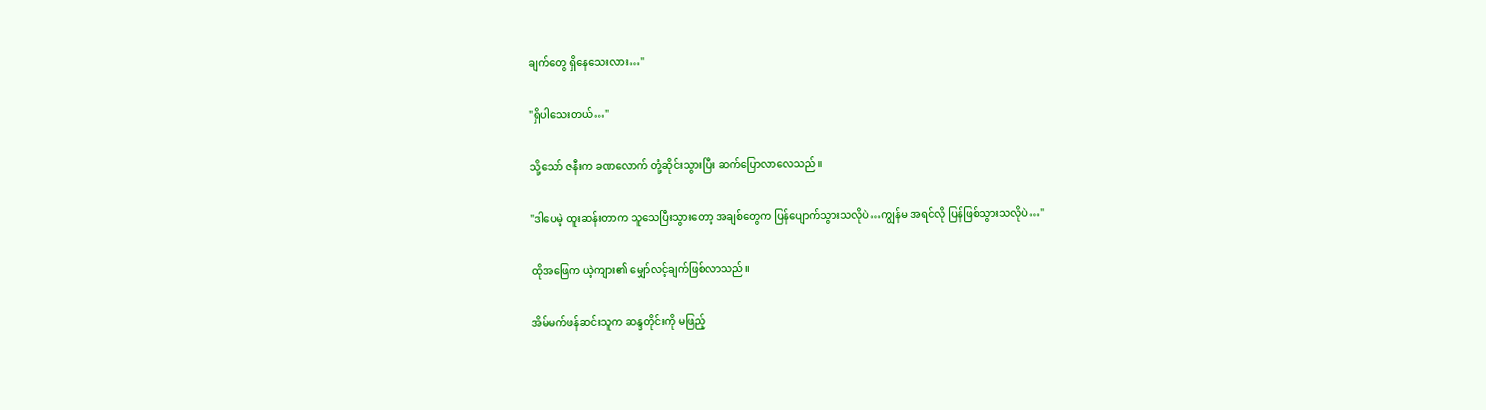ချက်တွေ ရှိနေသေးလား…"

"ရှိပါသေးတယ်…"

သို့သော် ဇနီးက ခဏလောက် တုံ့ဆိုင်းသွားပြီး ဆက်ပြောလာလေသည်။

"ဒါပေမဲ့ ထူးဆန်းတာက သူသေပြီးသွားတော့ အချစ်တွေက ပြန်ပျောက်သွားသလိုပဲ…ကျွန်မ အရင်လို ပြန်ဖြစ်သွားသလိုပဲ…"

ထိုအဖြေက ယဲ့ကျား၏ မျှော်လင့်ချက်ဖြစ်လာသည်။

အိမ်မက်ဖန်ဆင်းသူက ဆန္ဒတိုင်းကို မဖြည့်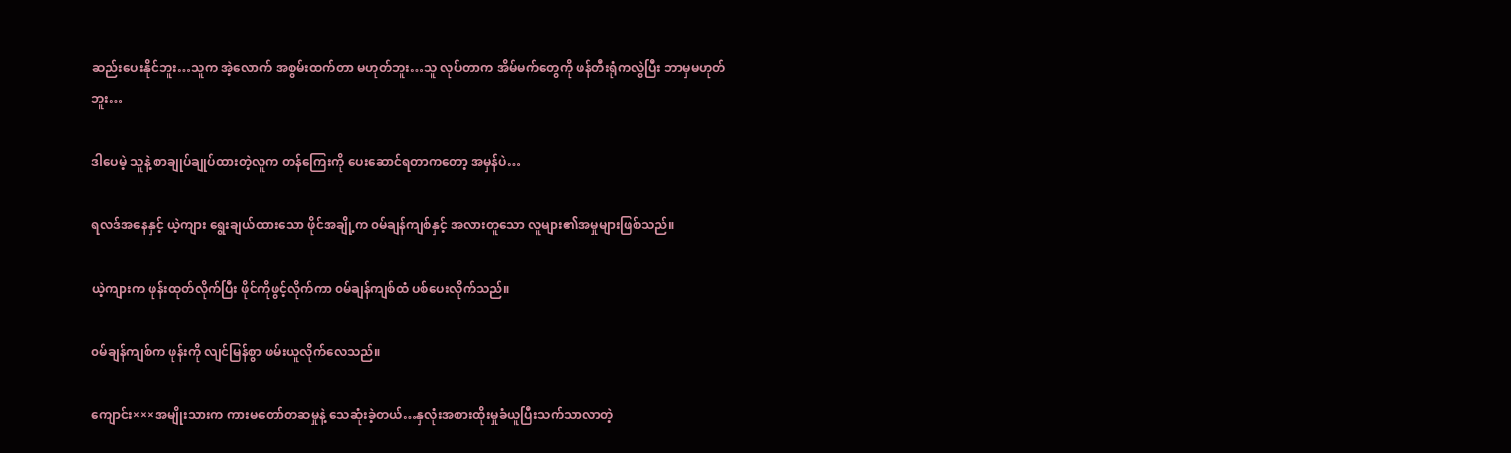ဆည်းပေးနိုင်ဘူး…သူက အဲ့လောက် အစွမ်းထက်တာ မဟုတ်ဘူး…သူ လုပ်တာက အိမ်မက်တွေကို ဖန်တီးရုံကလွဲပြီး ဘာမှမဟုတ်ဘူး…

ဒါပေမဲ့ သူနဲ့ စာချုပ်ချုပ်ထားတဲ့လူက တန်ကြေးကို ပေးဆောင်ရတာက‌တော့ အမှန်ပဲ…

ရလဒ်အနေနှင့် ယဲ့ကျား ရွေးချယ်ထားသော ဖိုင်အချို့က ၀မ်ချန်ကျစ်နှင့် အလားတူသော လူများ၏အမှုများဖြစ်သည်။

ယဲ့ကျားက ဖုန်းထုတ်လိုက်ပြီး ဖိုင်ကိုဖွင့်လိုက်ကာ ၀မ်ချန်ကျစ်ထံ ပစ်ပေးလိုက်သည်။

၀မ်ချန်ကျစ်က ဖုန်းကို လျင်မြန်စွာ ဖမ်းယူလိုက်လေသည်။

ကျောင်း×××အမျိုးသားက ကားမတော်တဆမှုနဲ့ သေဆုံးခဲ့တယ်…နှလုံးအစားထိုးမှုခံယူပြီးသက်သာလာတဲ့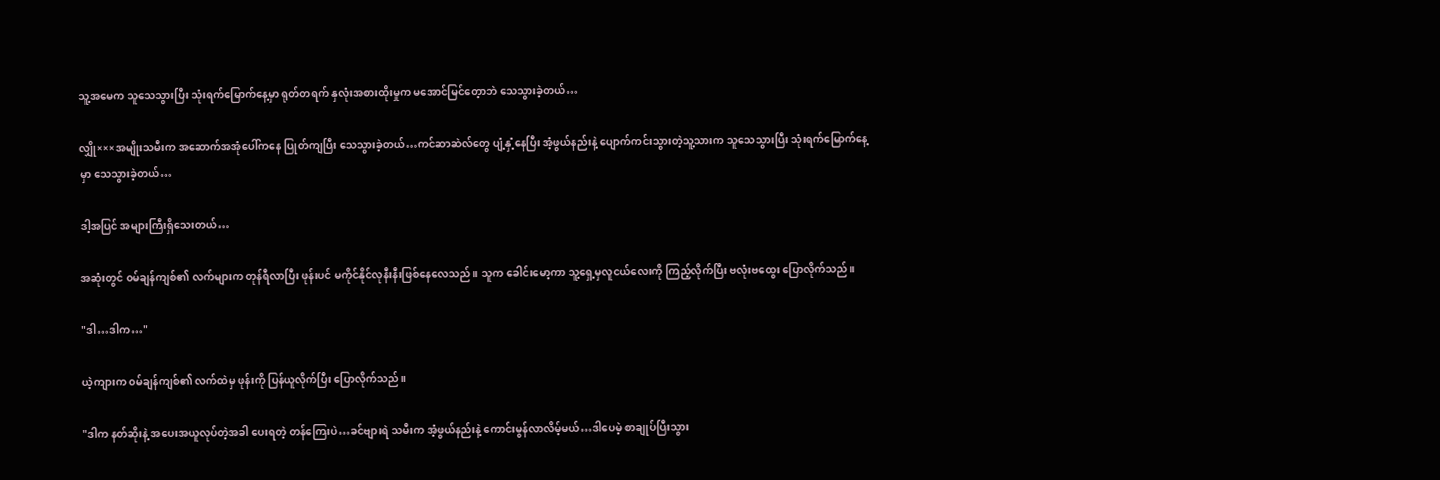သူ့အမေက သူသေသွားပြီး သုံးရက်မြောက်နေ့မှာ ရုတ်တရက် ‌နှလုံးအစားထိုးမှုက မအောင်မြင်တေ့ာဘဲ သေသွားခဲ့တယ်…

လျှို×××အမျိုးသမီးက အဆောက်အအုံပေါ်ကနေ ပြုတ်ကျပြီး သေသွားခဲ့တယ်…ကင်ဆာဆဲလ်တွေ ပျံ့နှံ့နေပြီး အံ့ဖွယ်နည်းနဲ့ ပျောက်ကင်းသွားတဲ့သူ့သားက သူသေသွားပြီး သုံးရက်မြောက်နေ့မှာ သေသွားခဲ့တယ်…

ဒါ့အပြင် အများကြီးရှိသေးတယ်…

အဆုံးတွင် ၀မ်ချန်ကျစ်၏ လက်များက တုန်ရီလာပြီး ဖုန်းပင် မကိုင်နိုင်လုနီးနီးဖြစ်နေလေသည်။ သူက ခေါင်းမော့ကာ သူ့ရှေ့မှလူငယ်လေးကို ကြည့်လိုက်ပြီး ဗလုံးဗထွေး ပြောလိုက်သည်။

"ဒါ…ဒါက…"

ယဲ့ကျားက ၀မ်ချန်ကျစ်၏ လက်ထဲမှ ဖုန်းကို ပြန်ယူလိုက်ပြီး ပြောလိုက်သည်။

"ဒါက နတ်ဆိုးနဲ့ အပေးအယူလုပ်တဲ့အခါ ပေးရတဲ့ တန်ကြေးပဲ…ခင်ဗျားရဲ သမီးက အံ့ဖွယ်နည်းနဲ့ ကောင်းမွန်လာလိမ့်မယ်…ဒါပေမဲ့ စာချုပ်ပြီးသွား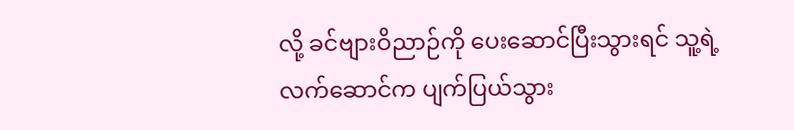လို့ ခင်ဗျားဝိညာဉ်ကို ပေးဆောင်ပြီးသွားရင် သူ့ရဲ့လက်‌ဆောင်က ပျက်ပြယ်သွား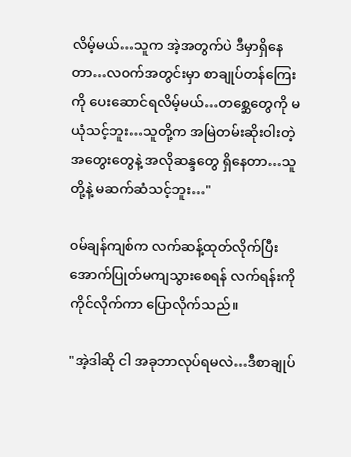လိမ့်မယ်…သူက အဲ့အတွက်ပဲ ဒီမှာရှိနေတာ…လ၀က်အတွင်းမှာ စာချုပ်တန်ကြေးကို ပေးဆောင်ရလိမ့်မယ်…တစ္ဆေတွေကို မယုံသင့်ဘူး…သူတို့က အမြဲတမ်းဆိုးဝါးတဲ့ အတွေးတွေနဲ့ အလိုဆန္ဒတွေ ရှိနေတာ…သူတို့နဲ့ မဆက်ဆံသင့်ဘူး…"

၀မ်ချန်ကျစ်က လက်ဆန့်ထုတ်လိုက်ပြီး အောက်ပြုတ်မကျသွားစေရန် လက်ရန်းကို ကိုင်လိုက်ကာ ပြောလိုက်သည်။

"အဲ့ဒါဆို ငါ အခုဘာလုပ်ရမလဲ…ဒီစာချုပ်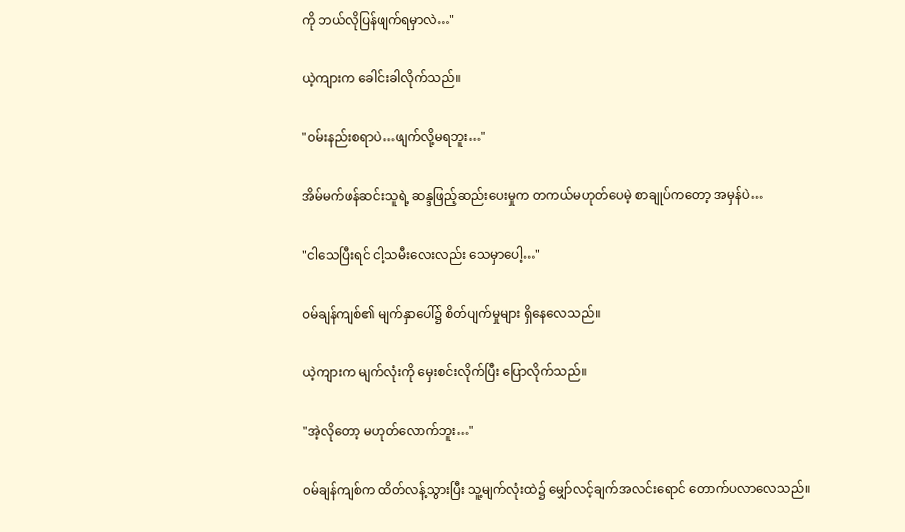ကို ဘယ်လိုပြန်ဖျက်ရမှာလဲ…"

ယဲ့ကျားက ခေါင်းခါလိုက်သည်။

"၀မ်းနည်းစရာပဲ…ဖျက်လို့မရဘူး…"

အိမ်မက်ဖန်ဆင်းသူရဲ့ ဆန္ဒဖြည့်ဆည်းပေးမှုက တကယ်မဟုတ်ပေမဲ့ စာချုပ်က‌တော့ အမှန်ပဲ…

"ငါသေပြီးရင် ငါ့သမီး‌လေးလည်း သေမှာပေါ့…"

၀မ်ချန်ကျစ်၏ မျက်နှာပေါ်၌ စိတ်ပျက်မှုများ ရှိနေလေသည်။

ယဲ့ကျားက မျက်လုံးကို မှေးစင်းလိုက်ပြီး ပြောလိုက်သည်။

"အဲ့လိုတော့ မဟုတ်လောက်ဘူး…"

၀မ်ချန်ကျစ်က ထိတ်လန့်သွားပြီး သူ့မျက်လုံးထဲ၌ မျှော်လင့်ချက်အလင်းရောင် တောက်ပလာလေသည်။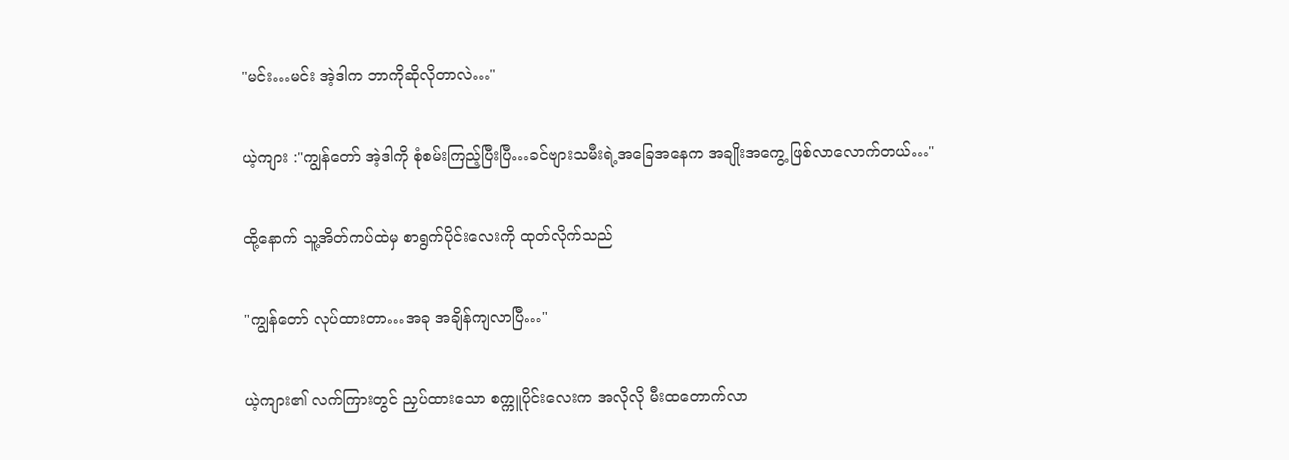"မင်း…မင်း အဲ့ဒါက ဘာကိုဆိုလိုတာလဲ…"

ယဲ့ကျား :"ကျွန်တော် အဲ့ဒါကို စုံစမ်းကြည့်ပြီးပြီ…ခင်ဗျားသမီးရဲ့အခြေအနေက အချိုးအကွေ့ ဖြစ်လာလောက်တယ်…"

ထို့နောက် သူ့အိတ်ကပ်ထဲမှ စာရွက်ပိုင်းလေးကို ထုတ်လိုက်သည်

"ကျွန်တော် လုပ်ထားတာ…အခု အချိန်ကျလာပြီ…"

ယဲ့ကျား၏ လက်ကြားတွင် ညှပ်ထားသော စက္ကူပိုင်းလေးက အလိုလို မီးထတောက်လာ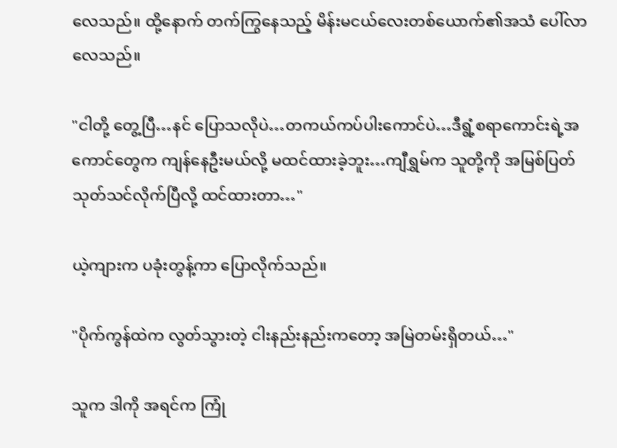လေသည်။ ထို့နောက် တက်ကြွနေသည့် မိန်းမငယ်လေးတစ်ယောက်၏အသံ ပေါ်လာလေသည်။

"ငါတို့ တွေ့ပြီ…နင် ပြောသလိုပဲ…တကယ်ကပ်ပါးကောင်ပဲ…ဒီရွံ့စရာကောင်းရဲ့အကောင်တွေက ကျန်နေဦးမယ်လို့ မထင်ထားခဲ့ဘူး…ကျီရွှမ်က သူတို့ကို အမြစ်ပြတ်သုတ်သင်လိုက်ပြီလို့ ထင်ထားတာ…"

ယဲ့ကျားက ပခုံးတွန့်ကာ ပြောလိုက်သည်။

"ပိုက်ကွန်ထဲက လွတ်သွားတဲ့ ငါးနည်းနည်းက‌တော့ အမြဲတမ်းရှိတယ်…"

သူက ဒါကို အရင်က ကြုံ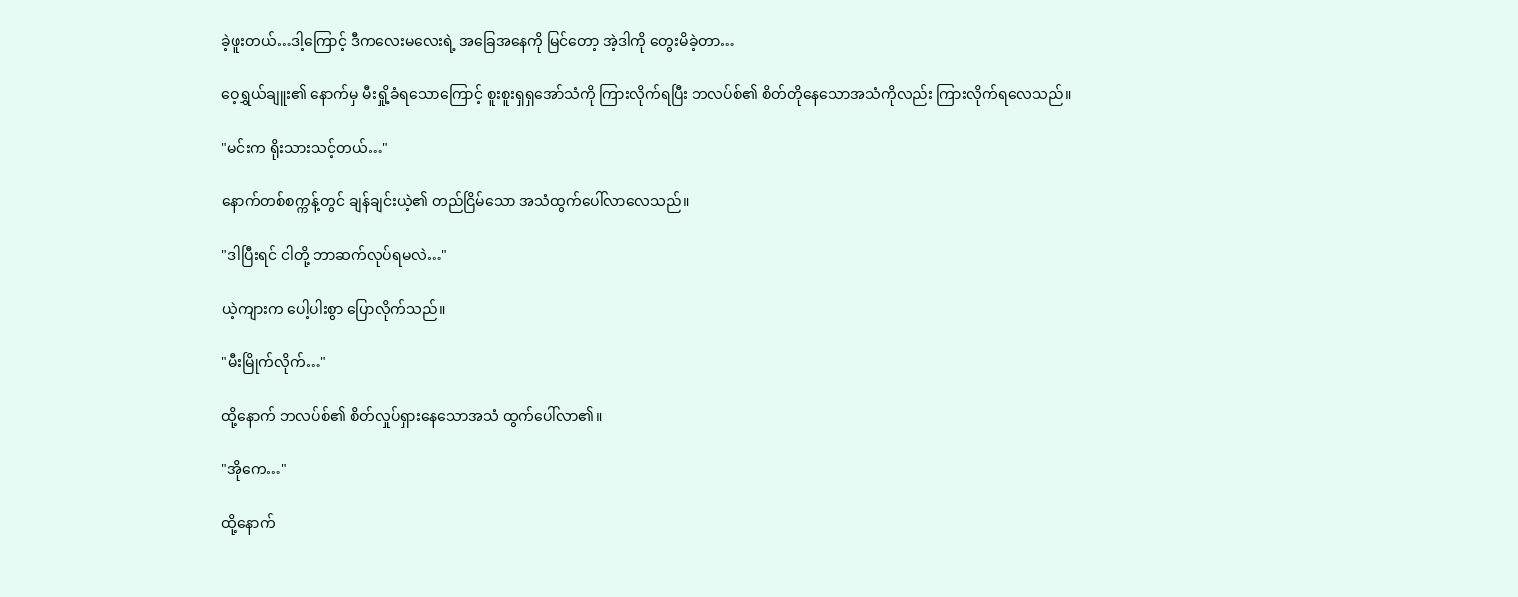ခဲ့ဖူးတယ်…ဒါ့ကြောင့် ဒီကလေးမလေးရဲ့ အခြေအနေကို မြင်တော့ အဲ့ဒါကို တွေးမိခဲ့တာ…

ဝေ့ရွှယ်ချူး၏ နောက်မှ မီးရှို့ခံရသောကြောင့် စူးစူးရှရှအော်သံကို ကြားလိုက်ရပြီး ဘလပ်စ်၏ စိတ်တိုနေသောအသံကိုလည်း ကြားလိုက်ရလေသည်။

"မင်းက ရိုးသားသင့်တယ်…"

နောက်တစ်စက္ကန့်တွင် ချန်ချင်းယဲ့၏ တည်ငြိမ်သော အသံထွက်ပေါ်လာလေသည်။

"ဒါပြီးရင် ငါတို့ ဘာဆက်လုပ်ရမလဲ…"

ယဲ့ကျားက ပေါ့ပါးစွာ ပြောလိုက်သည်။

"မီးမြိုက်လိုက်…"

ထို့နောက် ဘလပ်စ်၏ စိတ်လှုပ်ရှားနေသောအသံ ထွက်ပေါ်လာ၏။

"အိုကေ…"

ထို့နောက်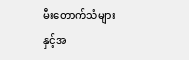မီးတောက်သံများနှင့်အ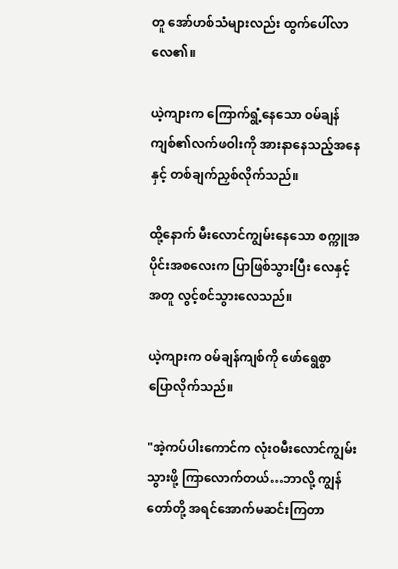တူ အော်ဟစ်သံများလည်း ထွက်ပေါ်လာလေ၏။

ယဲ့ကျားက ကြောက်ရွံ့နေသော ၀မ်ချန်ကျစ်၏လက်ဖဝါးကို အားနာနေသည့်အနေနှင့် တစ်ချက်ညှစ်လိုက်သည်။

ထို့နောက် မီးလောင်ကျွမ်းနေသော စက္ကူအပိုင်းအစလေးက ပြာဖြစ်သွားပြီး လေနှင့်အတူ လွင့်စင်သွားလေသည်။

ယဲ့ကျားက ၀မ်ချန်ကျစ်ကို ဖော်ရွေစွာ ပြောလိုက်သည်။

"အဲ့ကပ်ပါးကောင်က လုံး၀မီးလောင်ကျွမ်းသွားဖို့ ကြာလောက်တယ်…ဘာလို့ ကျွန်တော်တို့ အရင်အောက်မဆင်းကြတာ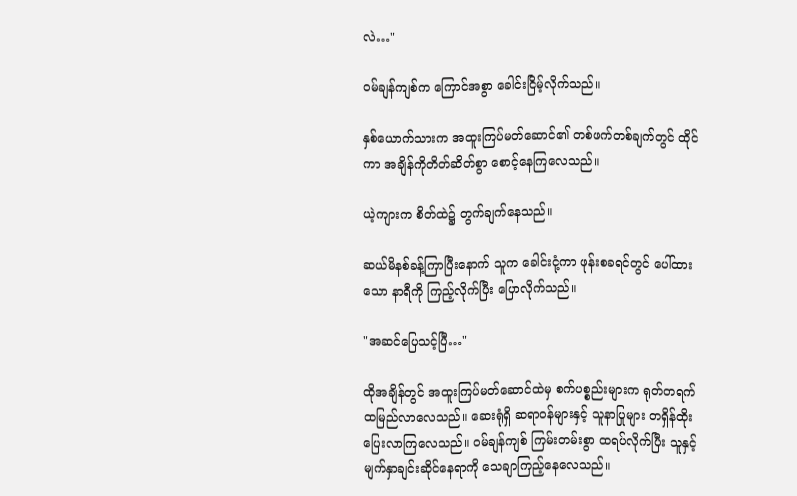လဲ…"

၀မ်ချန်ကျစ်က ကြောင်အစွာ ခေါင်းငြိမ့်လိုက်သည်။

နှစ်ယောက်သားက အထူးကြပ်မတ်ဆောင်၏ တစ်ဖက်တစ်ချက်တွင် ထိုင်ကာ အချိန်ကိုတိတ်ဆိတ်စွာ စောင့်နေကြလေသည်။

ယဲ့ကျားက စိတ်ထဲ၌ တွက်ချက်နေသည်။

ဆယ်မိနစ်ခန့်ကြာပြီးနောက် သူက ခေါင်းငုံ့ကာ ဖုန်းစခရင်တွင် ပေါ်ထားသော နာရီကို ကြည့်လိုက်ပြီး ပြောလိုက်သည်။

"အဆင်ပြေသင့်ပြီ…"

ထိုအချိန်တွင် အထူးကြပ်မတ်ဆောင်ထဲမှ စက်ပစ္စည်းများက ရုတ်တရက် ထမြည်လာလေသည်။ ဆေးရုံရှိ ဆရာ၀န်များနှင့် သူနာပြုများ တရှိန်ထိုး ပြေးလာကြလေသည်။ ၀မ်ချန်ကျစ် ကြမ်းတမ်းစွာ ထရပ်လိုက်ပြီး သူနှင့် မျက်နှာချင်းဆိုင်နေရာကို သေချာကြည့်နေလေသည်။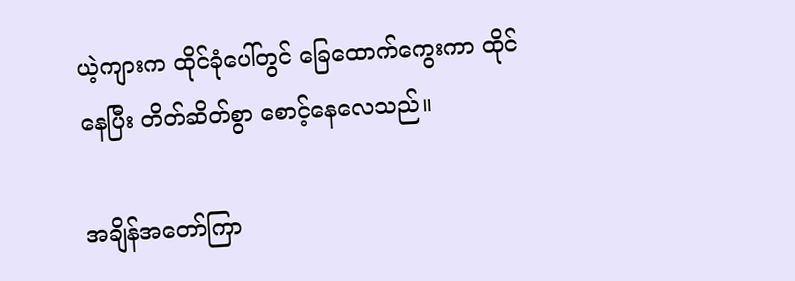ယဲ့ကျားက ထိုင်ခုံပေါ်တွင် ခြေထောက်ကွေးကာ ထိုင်နေပြီး တိတ်ဆိတ်စွာ စောင့်နေလေသည်။

အချိန်အ‌တော်ကြာ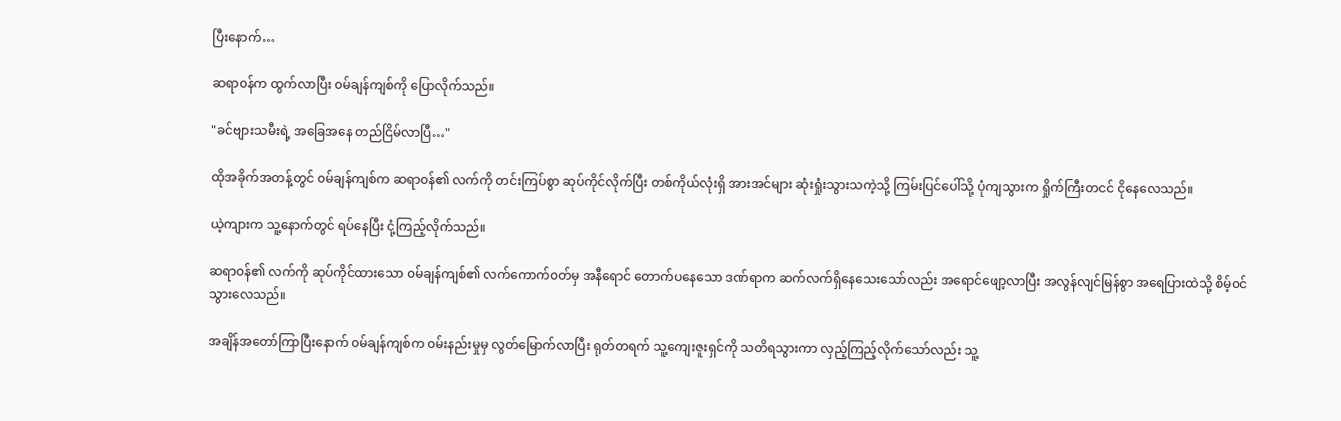ပြီးနောက်…

ဆရာ၀န်က ထွက်လာပြီး ၀မ်ချန်ကျစ်ကို ပြောလိုက်သည်။

"ခင်ဗျားသမီးရဲ့ အခြေအနေ တည်ငြိမ်လာပြီ…"

ထိုအခိုက်အတန့်တွင် ၀မ်ချန်ကျစ်က ဆရာ၀န်၏ လက်ကို တင်းကြပ်စွာ ဆုပ်ကိုင်လိုက်ပြီး တစ်ကိုယ်လုံးရှိ အားအင်များ ဆုံးရှုံးသွားသကဲ့သို့ ကြမ်းပြင်ပေါ်သို့ ပုံကျသွားက ရှိုက်ကြီးတငင် ငိုနေလေသည်။

ယဲ့ကျားက သူ့နောက်တွင် ရပ်နေပြီး ငုံ့ကြည့်လိုက်သည်။

ဆရာ၀န်၏ လက်ကို ဆုပ်ကိုင်ထားသော ၀မ်ချန်ကျစ်၏ လက်ကောက်၀တ်မှ အနီရောင် တောက်ပနေသော ဒဏ်ရာက ဆက်လက်ရှိနေသေးသော်လည်း အရောင်ဖျော့လာပြီး အလွန်လျင်မြန်စွာ အရေပြားထဲသို့ စိမ့်၀င်သွားလေသည်။

အချိန်အ‌တော်ကြာပြီးနောက် ၀မ်ချန်ကျစ်က ၀မ်းနည်းမှုမှ လွတ်မြောက်လာပြီး ရုတ်တရက် သူ့ကျေးဇူးရှင်ကို သတိရသွားကာ လှည့်ကြည့်လိုက်သော်လည်း သူ့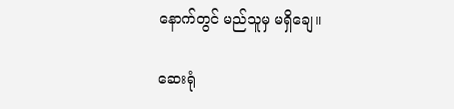နောက်တွင် မည်သူမှ မရှိချေ။

ဆေးရုံ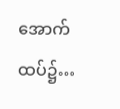အောက်ထပ်၌…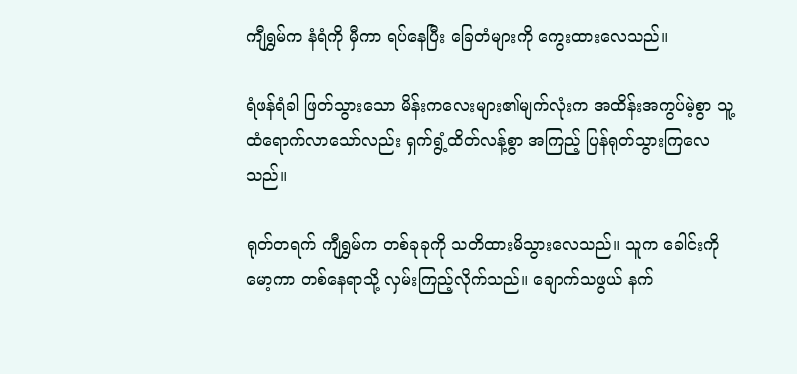ကျီရွှမ်က နံရံကို မှီကာ ရပ်နေပြီး ခြေတံများကို ကွေးထားလေသည်။

ရံဖန်ရံခါ ဖြတ်သွားသော မိန်းကလေးများ၏မျက်လုံးက အထိန်းအကွပ်မဲ့စွာ သူ့ထံရောက်လာသော်လည်း ရှက်ရွံ့ထိတ်လန့်စွာ အကြည့် ပြန်ရုတ်သွားကြလေသည်။

ရုတ်တရက် ကျီရွှမ်က တစ်ခုခုကို သတိထားမိသွားလေသည်။ သူက ခေါင်းကို မော့ကာ တစ်နေရာသို့ လှမ်းကြည့်လိုက်သည်။ ချောက်သဖွယ် နက်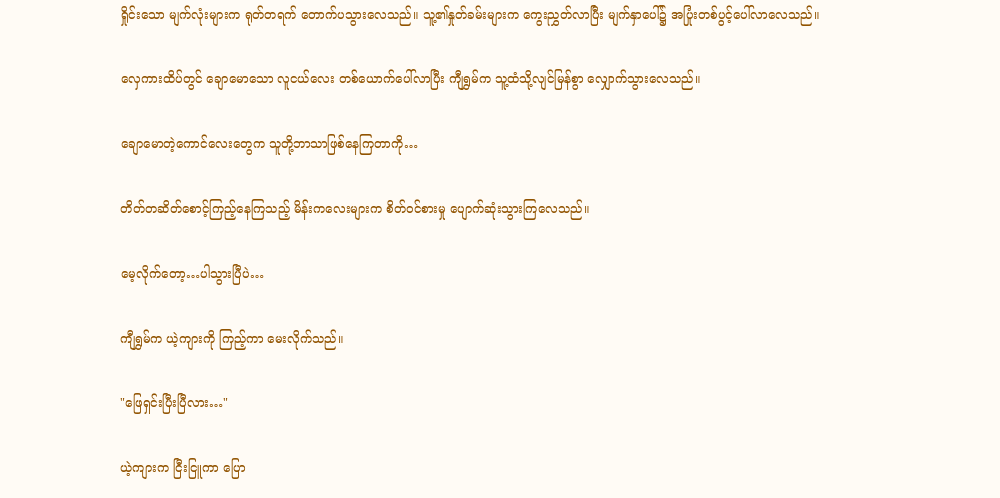ရှိုင်းသော မျက်လုံးများက ရုတ်တရက် ‌တောက်ပသွားလေသည်။ သူ့၏နှုတ်ခမ်းများက ကွေးညွှတ်လာပြီး မျက်နှာပေါ်၌ အပြုံးတစ်ပွင့်ပေါ်လာလေသည်။

လှေကားထိပ်တွင် ချောမောသော လူငယ်လေး တစ်ယောက်ပေါ်လာပြီး ကျီရွှမ်က သူ့ထံသို့လျင်မြန်စွာ လျှောက်သွားလေသည်။

ချောမောတဲ့ကောင်လေးတွေက သူတို့ဘာသာဖြစ်နေကြတာကို…

တိတ်တဆိတ်စောင့်ကြည့်နေကြသည့် မိန်းကလေးများက စိတ်၀င်စားမှု ပျောက်ဆုံးသွားကြလေသည်။

မေ့လိုက်တော့…ပါသွားပြီပဲ…

ကျီရွှမ်က ယဲ့ကျားကို ကြည့်ကာ မေးလိုက်သည်။

"ဖြေရှင်းပြီးပြီလား…"

ယဲ့ကျားက ငြီးငြူကာ ပြော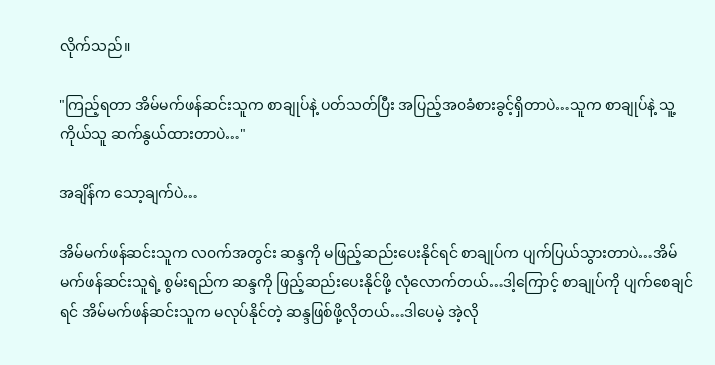လိုက်သည်။

"ကြည့်ရ‌တာ အိမ်မက်ဖန်ဆင်းသူက စာချုပ်နဲ့ ပတ်သတ်ပြီး အပြည့်အ၀ခံစားခွင့်ရှိတာပဲ…သူက စာချုပ်နဲ့ သူ့ကိုယ်သူ ဆက်နွယ်ထားတာပဲ…"

အချိန်က သော့ချက်ပဲ…

အိမ်မက်ဖန်ဆင်းသူက လ၀က်အတွင်း ဆန္ဒကို မဖြည့်ဆည်းပေးနိုင်ရင် စာချုပ်က ပျက်ပြယ်သွားတာပဲ…အိမ်မက်ဖန်ဆင်းသူရဲ့ စွမ်းရည်က ဆန္ဒကို ဖြည့်ဆည်းပေးနိုင်ဖို့ လုံလောက်တယ်…ဒါ့ကြောင့် စာချုပ်ကို ပျက်စေချင်ရင် အိမ်မက်ဖန်ဆင်းသူက မလုပ်နိုင်တဲ့ ဆန္ဒဖြစ်ဖို့လိုတယ်…ဒါပေမဲ့ အဲ့လို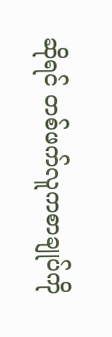ဆိုရင် တစ်ဖက်လူကစာချုပ်ကို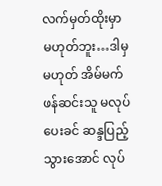လက်မှတ်ထိုးမှာ မဟုတ်ဘူး…ဒါမှမဟုတ် အိမ်မက်ဖန်ဆင်းသူ မလုပ်ပေးခင် ဆန္ဒပြည့်သွားအောင် လုပ်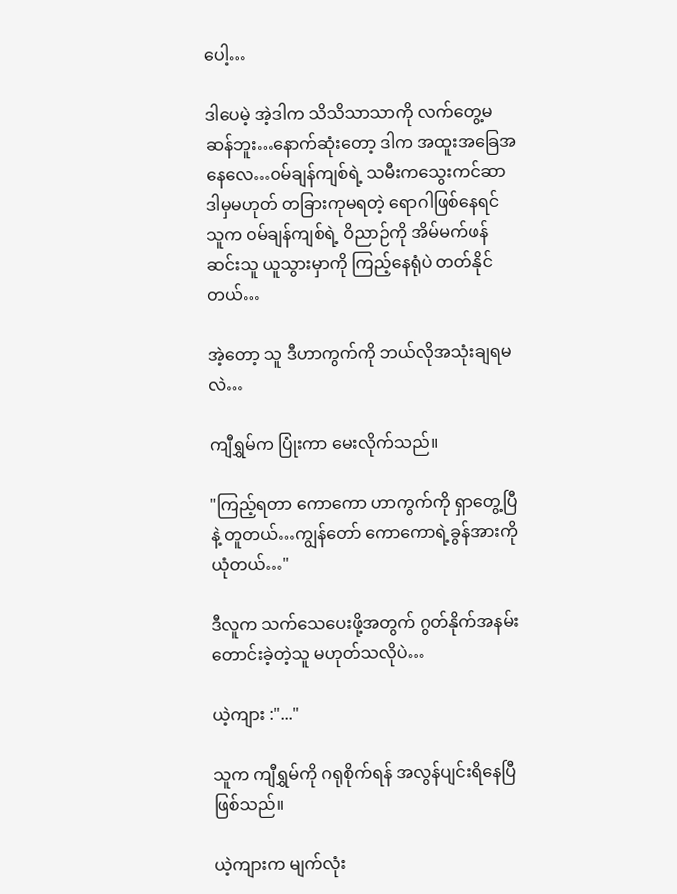ပေါ့…

ဒါပေမဲ့ အဲ့ဒါက သိသိသာသာကို လက်တွေ့မဆန်ဘူး…နောက်ဆုံးတော့ ဒါက အထူးအခြေအနေလေ…၀မ်ချန်ကျစ်ရဲ့ သမီးကသွေးကင်ဆာ ဒါမှမဟုတ် တခြားကုမရတဲ့‌ ရောဂါဖြစ်နေရင် သူက ၀မ်ချန်ကျစ်ရဲ့ ဝိညာဉ်ကို အိမ်မက်ဖန်ဆင်းသူ ယူသွားမှာကို ကြည့်နေရုံပဲ တတ်နိုင်တယ်…

အဲ့တော့ သူ ဒီဟာကွက်ကို ဘယ်လိုအသုံးချရမလဲ…

ကျီရွှမ်က ပြုံးကာ မေးလိုက်သည်။

"ကြည့်ရတာ ကောကော ဟာကွက်ကို ရှာတွေ့ပြီနဲ့ တူတယ်…ကျွန်တော် ကောကောရဲ့ခွန်အားကို ယုံတယ်…"

ဒီလူက သက်သေပေးဖို့အတွက် ဂွတ်နိုက်အနမ်းတောင်းခဲ့တဲ့သူ မဟုတ်သလိုပဲ…

ယဲ့ကျား :"..."

သူက ကျီရွှမ်ကို ဂရုစိုက်ရန် အလွန်ပျင်းရိနေပြီဖြစ်သည်။

ယဲ့ကျားက မျက်လုံး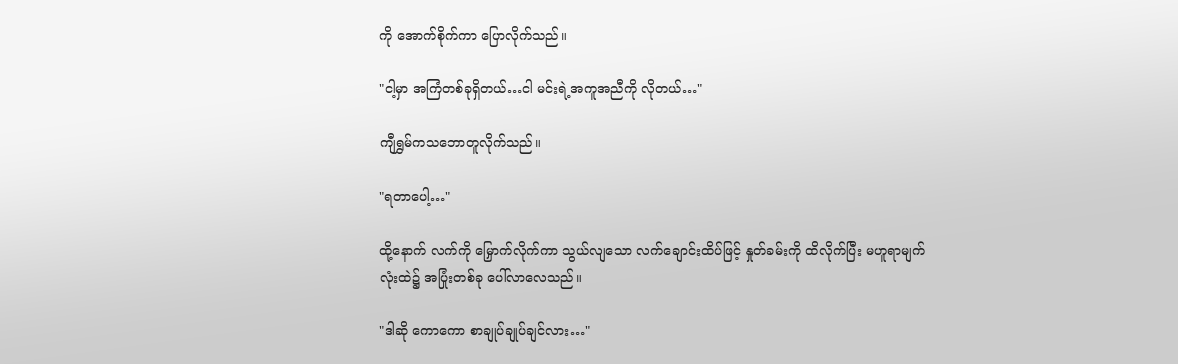ကို အောက်စိုက်ကာ ပြောလိုက်သည်။

"ငါ့မှာ အကြံတစ်ခုရှိတယ်…ငါ မင်းရဲ့အကူအညီကို လိုတယ်…"

ကျီရွှမ်ကသဘောတူလိုက်သည်။

"ရတာပေါ့…"

ထို့နောက် လက်ကို မြှောက်လိုက်ကာ သွယ်လျသော လက်ချောင်းထိပ်ဖြင့် နှုတ်ခမ်းကို ထိလိုက်ပြီး မဟူရာမျက်လုံးထဲ၌ အပြုံးတစ်ခု ပေါ်လာလေသည်။

"ဒါဆို ကောကော စာချုပ်ချုပ်ချင်လား…"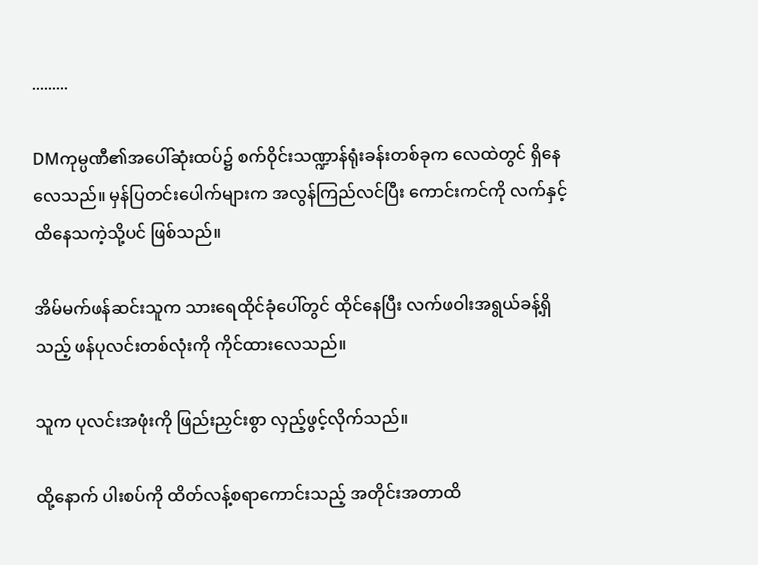.........

DMကုမ္ပဏီ၏အပေါ်ဆုံးထပ်၌ စက်ဝိုင်းသဏ္ဍာန်ရုံးခန်းတစ်ခုက လေထဲတွင် ရှိနေလေသည်။ မှန်ပြတင်းပေါက်များက အလွန်ကြည်လင်ပြီး ကောင်းကင်ကို လက်နှင့် ထိနေသကဲ့သို့ပင် ဖြစ်သည်။

အိမ်မက်ဖန်ဆင်းသူက သားရေထိုင်ခုံပေါ်တွင် ထိုင်နေပြီး လက်ဖဝါးအရွယ်ခန့်ရှိသည့် ဖန်ပုလင်းတစ်လုံးကို ကိုင်ထားလေသည်။

သူက ပုလင်းအဖုံးကို ဖြည်းညှင်းစွာ လှည့်ဖွင့်လိုက်သည်။

ထို့နောက် ပါးစပ်ကို ထိတ်လန့်စရာကောင်းသည့် အတိုင်းအတာထိ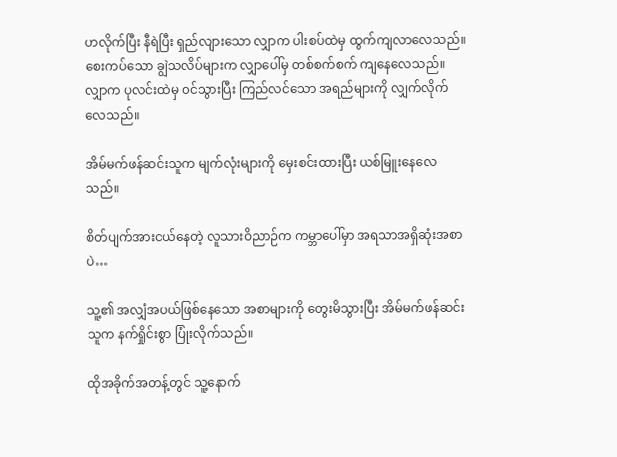ဟလိုက်ပြီး နီရဲပြီး ရှည်လျားသော လျှာက ပါးစပ်ထဲမှ ထွက်ကျလာလေသည်။ စေးကပ်သော ချွဲသလိပ်များက လျှာပေါ်မှ တစ်စက်စက် ကျနေလေသည်။ လျှာက ပုလင်းထဲမှ ၀င်သွားပြီး ကြည်လင်သော အရည်များကို လျှက်လိုက်လေသည်။

အိမ်မက်ဖန်ဆင်းသူက မျက်လုံးများကို မှေးစင်းထားပြီး ယစ်မြူးနေလေသည်။

စိတ်ပျက်အားငယ်နေတဲ့ လူသားဝိညာဉ်က ကမ္ဘာပေါ်မှာ အရသာအရှိဆုံးအစာပဲ…

သူ့၏ အလျှံအပယ်ဖြစ်နေသော အစာများကို တွေးမိသွားပြီး အိမ်မက်ဖန်ဆင်းသူက နက်ရှိုင်းစွာ ပြုံးလိုက်သည်။

ထိုအခိုက်အတန့်တွင် သူ့နောက်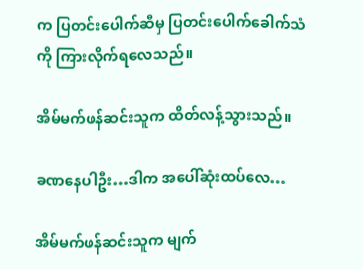က ပြတင်းပေါက်ဆီမှ ပြတင်းပေါက်ခေါက်သံကို ကြားလိုက်ရလေသည်။

အိမ်မက်ဖန်ဆင်းသူက ထိတ်လန့်သွားသည်။

ခဏနေပါဦး…ဒါက အပေါ်ဆုံးထပ်လေ…

အိမ်မက်ဖန်ဆင်းသူက မျက်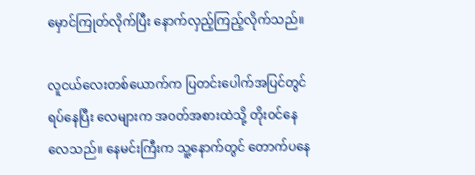မှောင်ကြုတ်လိုက်ပြီး နောက်လှည့်ကြည့်လိုက်သည်။

လူငယ်လေးတစ်ယောက်က ပြတင်းပေါက်အပြင်တွင် ရပ်နေပြီး လေများက အ၀တ်အစားထဲသို့ တိုး၀င်နေလေသည်။ နေမင်းကြီးက သူ့နောက်တွင် ‌‌တောက်ပနေ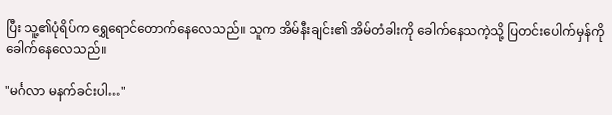ပြီး သူ့၏ပုံရိပ်က ရွှေရောင်‌တောက်နေလေသည်။ သူက အိမ်နီးချင်း၏ အိမ်တံခါးကို ခေါက်နေသကဲ့သို့ ပြတင်းပေါက်မှန်ကို ခေါက်နေလေသည်။

"မင်္ဂလာ မနက်ခင်းပါ…"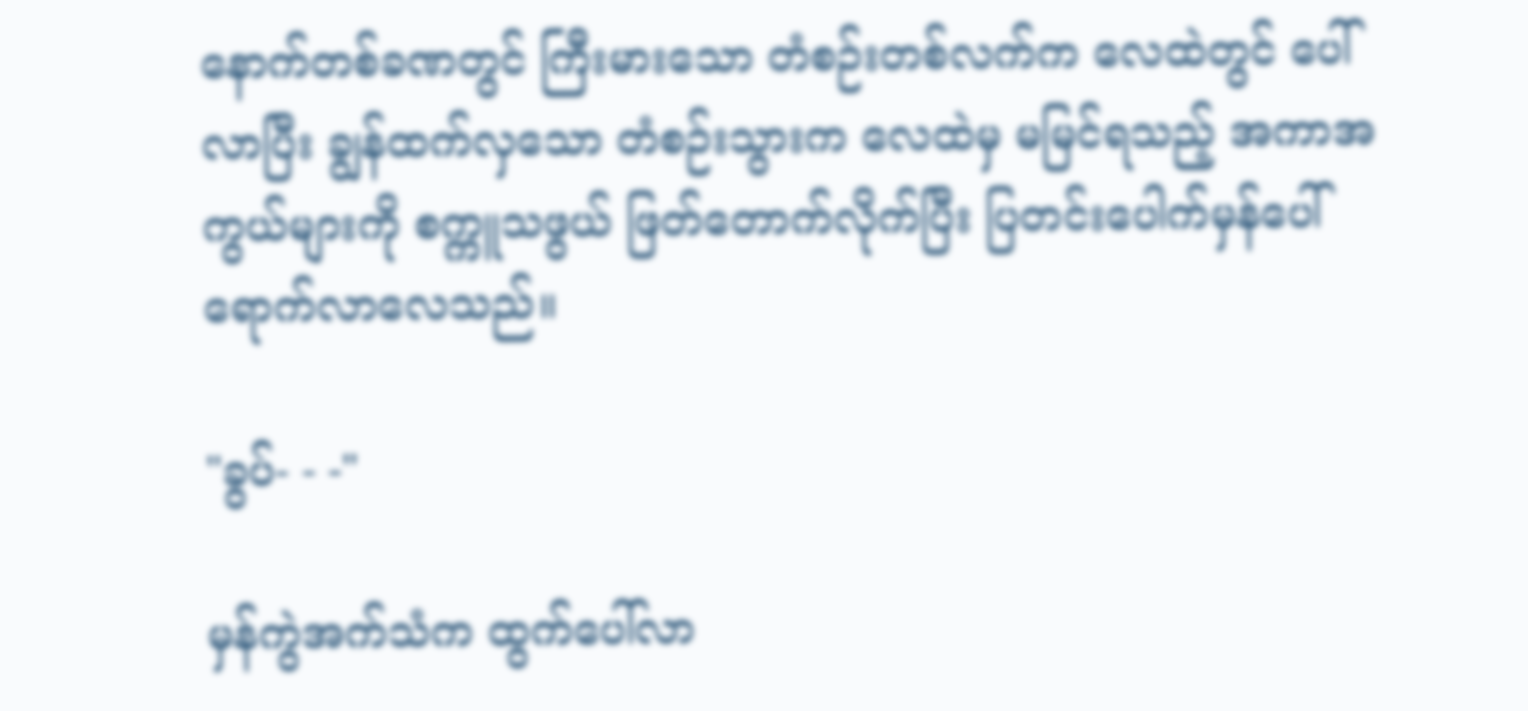နောက်တစ်ခဏတွင် ကြီးမားသော တံစဉ်းတစ်လက်က လေထဲတွင် ပေါ်လာပြီး ချွန်ထက်လှသော တံစဉ်းသွားက လေထဲမှ မမြင်ရသည့် အကာအကွယ်များကို စက္ကူသဖွယ် ဖြတ်‌တောက်လိုက်ပြီး ပြတင်းပေါက်မှန်ပေါ်ရောက်လာလေသည်။

"ခွပ်- - -"

မှန်ကွဲအက်သံက ထွက်ပေါ်လာ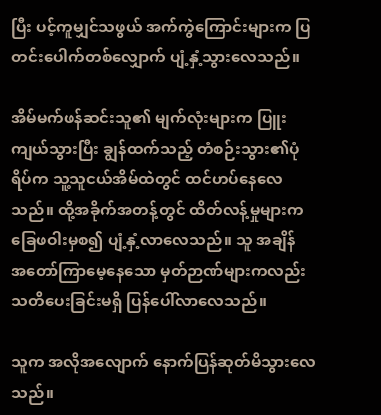ပြီး ပင့်ကူမျှင်သဖွယ် အက်ကွဲကြောင်းများက ပြတင်းပေါက်တစ်လျှောက် ပျံ့နှံ့သွားလေသည်။

အိမ်မက်ဖန်ဆင်းသူ၏ မျက်လုံးများက ပြူးကျယ်သွားပြီး ချွန်ထက်သည့် တံစဉ်းသွား၏ပုံရိပ်က သူ့သူငယ်အိမ်ထဲတွင် ထင်ဟပ်နေလေသည်။ ထို့အခိုက်အတန့်တွင် ထိတ်လန့်မှုများက ခြေဖဝါးမှစ၍ ပျံ့နှံ့လာလေသည်။ သူ အချိန်အ‌တော်ကြာမေ့နေသော မှတ်ဉာဏ်များကလည်း သတိပေးခြင်းမရှိ ပြန်ပေါ်လာလေသည်။

သူက အလိုအလျောက် နောက်ပြန်ဆုတ်မိသွားလေသည်။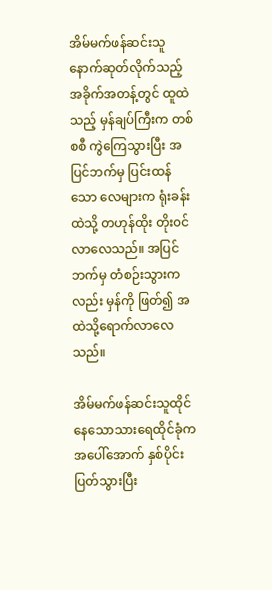အိမ်မက်ဖန်ဆင်းသူ နောက်ဆုတ်လိုက်သည့် အခိုက်အတန့်တွင် ထူထဲသည့် မှန်ချပ်ကြီးက တစ်စစီ ကွဲကြေသွားပြီး အပြင်ဘက်မှ ပြင်းထန်သော လေများက ရုံးခန်းထဲသို့ တဟုန်ထိုး တိုး၀င်လာလေသည်။ အပြင်ဘက်မှ တံစဉ်းသွားကလည်း မှန်ကို ဖြတ်၍ အထဲသို့ရောက်လာလေသည်။

အိမ်မက်ဖန်ဆင်းသူထိုင်နေ‌‌သောသားရေထိုင်ခုံက အပေါ်အောက် နှစ်ပိုင်းပြတ်သွားပြီး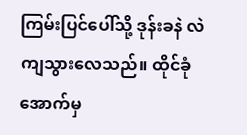ကြမ်းပြင်ပေါ်သို့ ဒုန်းခနဲ လဲကျသွားလေသည်။ ထိုင်ခုံအောက်မှ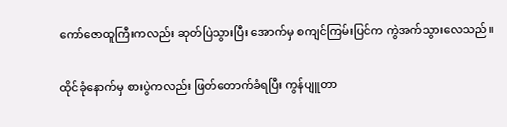ကော်‌ဇောထူကြီးကလည်း ဆုတ်ပြဲသွားပြီး အောက်မှ စကျင်ကြမ်းပြင်က ကွဲအက်သွားလေသည်။

ထိုင်ခုံနောက်မှ စားပွဲကလည်း ဖြတ်တောက်ခံရပြီး ကွန်ပျူတာ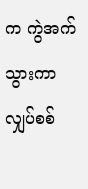က ကွဲအက်သွားကာ လျှပ်စစ်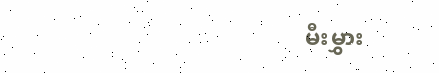မီးမွှား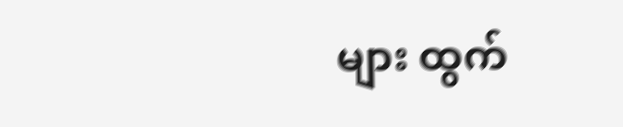များ ထွက်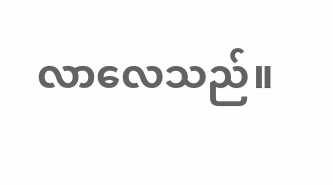လာလေသည်။